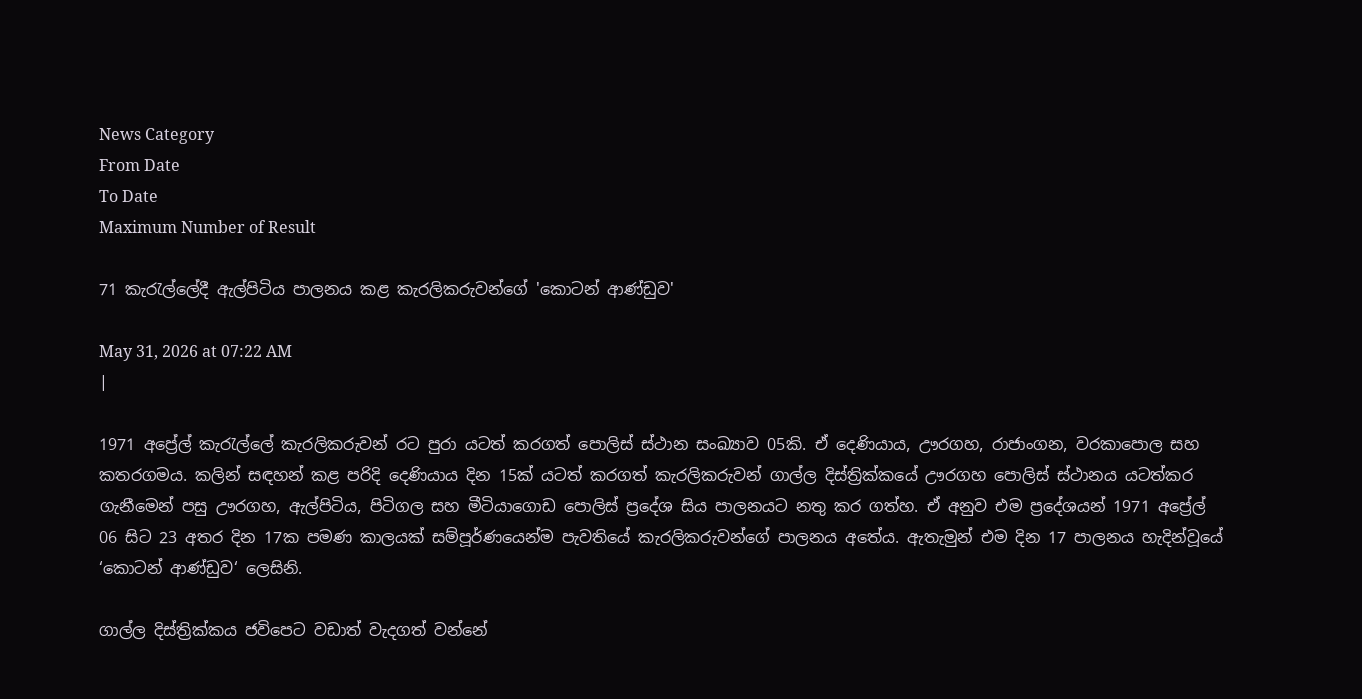News Category
From Date
To Date
Maximum Number of Result

71 කැරැල්ලේදී ඇල්පිටිය පාලනය කළ කැරලිකරුවන්ගේ 'කොටන් ආණ්ඩුව'

May 31, 2026 at 07:22 AM
|

1971 අප්‍රේල් කැරැල්ලේ කැරලිකරුවන් රට පුරා යටත් කරගත් පොලිස් ස්ථාන සංඛ්‍යාව 05කි. ඒ දෙණියාය, ඌරගහ, රාජාංගන, වරකාපොල සහ කතරගමය. කලින් සඳහන් කළ පරිදි දෙණියාය දින 15ක් යටත් කරගත් කැරලිකරුවන් ගාල්ල දිස්ත්‍රික්කයේ ඌරගහ පොලිස් ස්ථානය යටත්කර ගැනීමෙන් පසු ඌරගහ, ඇල්පිටිය, පිටිගල සහ මීටියාගොඩ පොලිස් ප්‍රදේශ සිය පාලනයට නතු කර ගත්හ. ඒ අනුව එම ප්‍රදේශයන් 1971 අප්‍රේල් 06 සිට 23 අතර දින 17ක පමණ කාලයක් සම්පූර්ණයෙන්ම පැවතියේ කැරලිකරුවන්ගේ පාලනය අතේය. ඇතැමුන් එම දින 17 පාලනය හැදින්වූයේ ‘කොටන් ආණ්ඩුව‘ ලෙසිනි.

ගාල්ල දිස්ත්‍රික්කය ජවිපෙට වඩාත් වැදගත් වන්නේ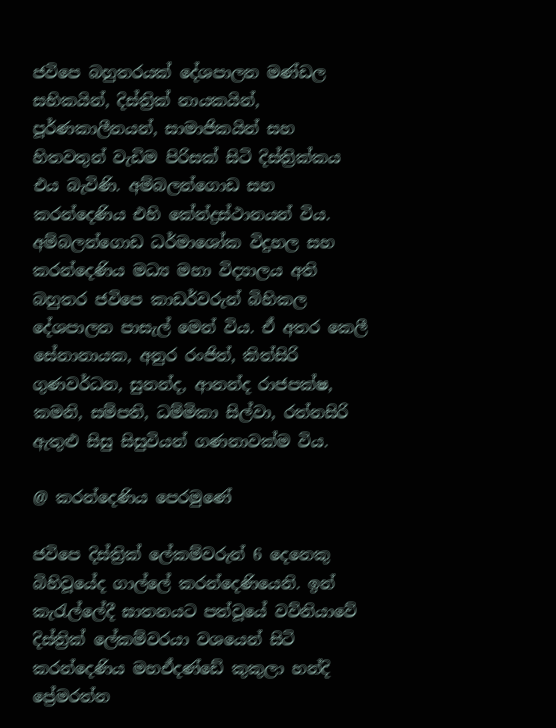ජවිපෙ බහුතරයක් දේශපාලන මණ්ඩල සභිකයින්, දිස්ත්‍රික් නායකයින්, පූර්ණකාලීනයන්, සාමාජිකයින් සහ හිතවතුන් වැඩිම පිරිසක් සිටි දිස්ත්‍රික්කය එය බැවිණි. අම්බලන්ගොඩ සහ කරන්දෙණිය එහි කේන්ද්‍රස්ථානයන් විය. අම්බලන්ගොඩ ධර්මාශෝක විදුහල සහ කරන්දෙණිය මධ්‍ය මහා විද්‍යාලය අති බහුතර ජවිපෙ කාඩර්වරුන් බිහිකල දේශපාලන පාසැල් මෙන් විය. ඒ අතර කෙලී සේනානායක, අනුර රංජිත්, කිත්සිරි ගුණවර්ධන, සුනන්ද, ආනන්ද රාජපක්ෂ, කමනි, සම්පති, ධම්මිකා සිල්වා, රත්නසිරි ඇතුළු සිසු සිසුවියන් ගණනාවක්ම විය.

@ කරන්දෙණිය පෙරමුණේ

ජවිපෙ දිස්ත්‍රික් ලේකම්වරුන් 6 දෙනෙකු බිහිවූයේද ගාල්ලේ කරන්දෙණියෙනි. ඉන් කැරැල්ලේදී ඝාතනයට පත්වූයේ වව්නියාවේ දිස්ත්‍රික් ලේකම්වරයා වශයෙන් සිටි කරන්දෙණිය මහඒදණ්ඩේ කුකුලා හන්දි ප්‍රේමරත්න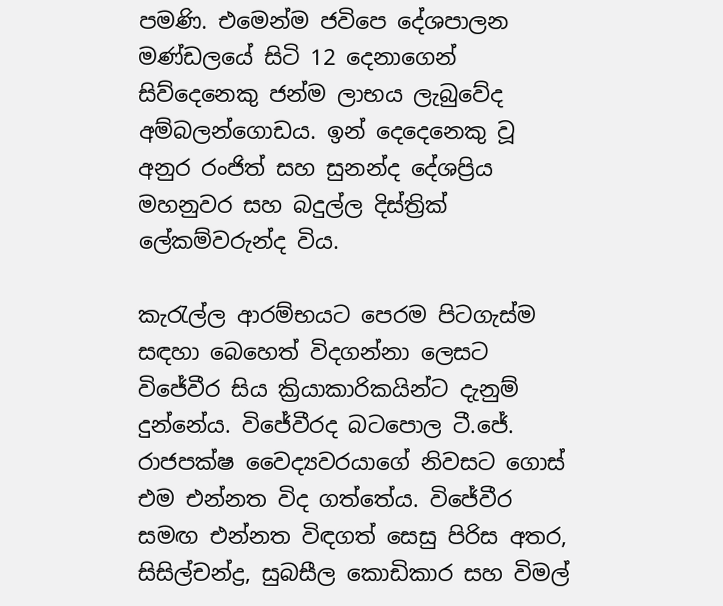පමණි. එමෙන්ම ජවිපෙ දේශපාලන මණ්ඩලයේ සිටි 12 දෙනාගෙන් සිව්දෙනෙකු ජන්ම ලාභය ලැබුවේද අම්බලන්ගොඩය. ඉන් දෙදෙනෙකු වූ අනුර රංජිත් සහ සුනන්ද දේශප්‍රිය මහනුවර සහ බදුල්ල දිස්ත්‍රික් ලේකම්වරුන්ද විය.

කැරැල්ල ආරම්භයට පෙරම පිටගැස්ම සඳහා බෙහෙත් විදගන්නා ලෙසට විජේවීර සිය ක්‍රියාකාරිකයින්ට දැනුම් දුන්නේය. විජේවීරද බටපොල ටී.ජේ. රාජපක්ෂ වෛද්‍යවරයාගේ නිවසට ගොස් එම එන්නත විද ගත්තේය. විජේවීර සමඟ එන්නත විඳගත් සෙසු පිරිස අතර, සිසිල්චන්ද්‍ර, සුබසීල කොඩිකාර සහ විමල්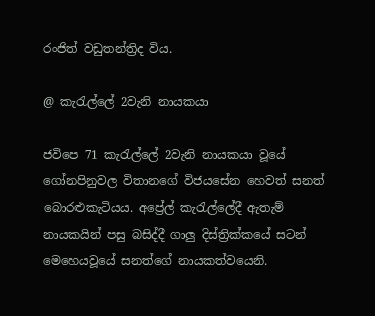රංජිත් වඩුතන්ත්‍රිද විය.

@ කැරැල්ලේ 2වැනි නායකයා

ජවිපෙ 71 කැරැල්ලේ 2වැනි නායකයා වූයේ ගෝනපිනුවල විතානගේ විජයසේන හෙවත් සනත් බොරළුකැටියය. අප්‍රේල් කැරැල්ලේදී ඇතැම් නායකයින් පසු බසිද්දී ගාලු දිස්ත්‍රික්කයේ සටන් මෙහෙයවූයේ සනත්ගේ නායකත්වයෙනි.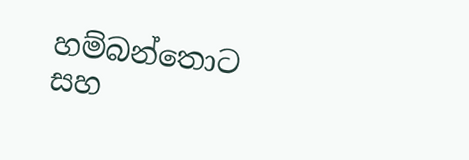හම්බන්තොට සහ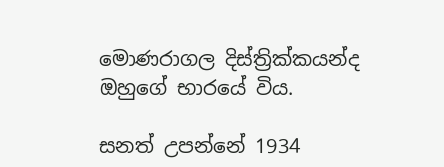මොණරාගල දිස්ත්‍රික්කයන්ද ඔහුගේ භාරයේ විය.

සනත් උපන්නේ 1934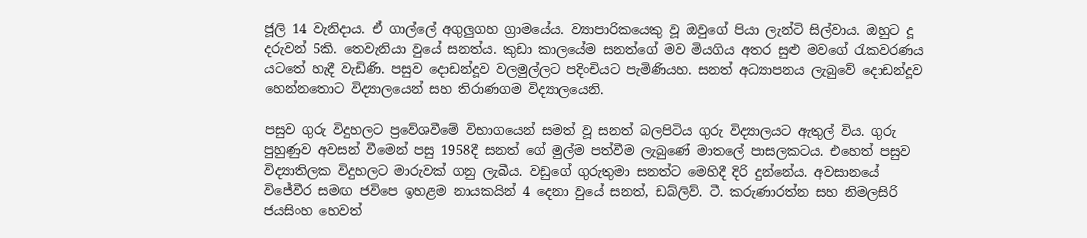ජූලි 14 වැනිදාය. ඒ ගාල්ලේ අගුලුගහ ග්‍රාමයේය. ව්‍යාපාරිකයෙකු වූ ඔවුගේ පියා ලැන්ටි සිල්වාය. ඔහුට දූ දරුවන් 5කි. තෙවැනියා වුයේ සනත්ය. කුඩා කාලයේම සනත්ගේ මව මියගිය අතර සුළු මවගේ රැකවරණය යටතේ හැදී වැඩිණි. පසුව දොඩන්දූව වලමුල්ලට පදිංචියට පැමිණියහ. සනත් අධ්‍යාපනය ලැබුවේ දොඩන්දූව හෙන්නතොට විද්‍යාලයෙන් සහ තිරාණගම විද්‍යාලයෙනි.

පසුව ගුරු විදුහලට ප්‍රවේශවීමේ විභාගයෙන් සමත් වූ සනත් බලපිටිය ගුරු විද්‍යාලයට ඇතුල් විය. ගුරු පුහුණුව අවසන් වීමෙන් පසු 1958දී සනත් ගේ මුල්ම පත්වීම ලැබුණේ මාතලේ පාසලකටය. එහෙත් පසුව විද්‍යාතිලක විදුහලට මාරුවක් ගනු ලැබීය. වඩුගේ ගුරුතුමා සනත්ට මෙහිදී දිරි දුන්නේය. අවසානයේ විජේවීර සමඟ ජවිපෙ ඉහළම නායකයින් 4 දෙනා වුයේ සනත්, ඩබ්ලිව්. ටී. කරුණාරත්න සහ නිමලසිරි ජයසිංහ හෙවත්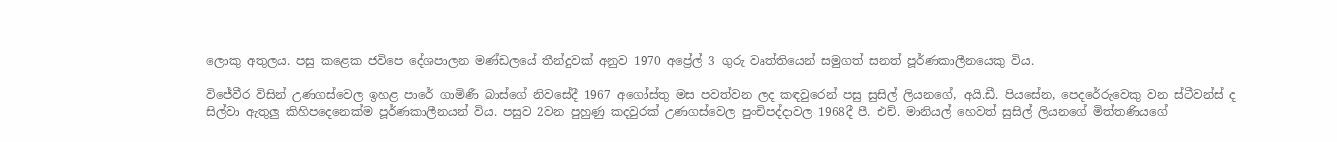ලොකු අතුලය. පසු කළෙක ජවිපෙ දේශපාලන මණ්ඩලයේ තීන්දුවක් අනුව 1970 අප්‍රේල් 3 ගුරු වෘත්තියෙන් සමුගත් සනත් පූර්ණකාලීනයෙකු විය.

විජේවීර විසින් උණගස්වෙල ඉහළ පාරේ ගාමිණී බාස්ගේ නිවසේදී 1967 අගෝස්තු මස පවත්වන ලද කඳවුරෙන් පසු සුසිල් ලියනගේ, අයි.ඩී. පියසේන, පෙදරේරුවෙකු වන ස්ටීවන්ස් ද සිල්වා ඇතුලු කිහිපදෙනෙක්ම පූර්ණකාලීනයන් විය. පසුව 2වන පුහුණු කදවුරක් උණගස්වෙල පුංචිපද්දාවල 1968දී පී. එච්. මානියල් හෙවත් සුසිල් ලියනගේ මිත්තණියගේ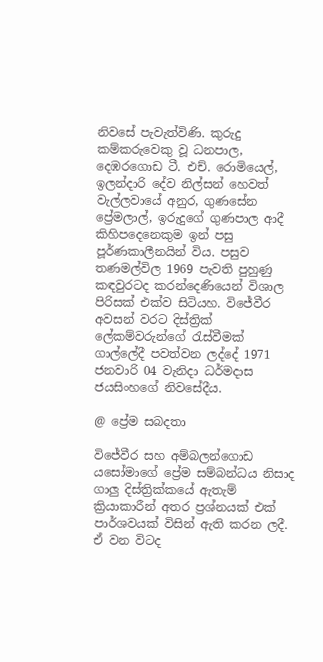නිවසේ පැවැත්විණි. කුරුදු කම්කරුවෙකු වූ ධනපාල, දෙඹරගොඩ ටී. එච්. රොමියෙල්, ඉලන්දාරි දේව නිල්සන් හෙවත් වැල්ලවායේ අනුර, ගුණසේන ප්‍රේමලාල්, ඉරුදුගේ ගුණපාල ආදී කිහිපදෙනෙකුම ඉන් පසු පූර්ණකාලීනයින් විය. පසුව තණමල්විල 1969 පැවති පුහුණු කඳවුරටද කරන්දෙණියෙන් විශාල පිරිසක් එක්ව සිටියහ. විජේවීර අවසන් වරට දිස්ත්‍රික් ලේකම්වරුන්ගේ රැස්වීමක් ගාල්ලේදී පවත්වන ලද්දේ 1971 ජනවාරි 04 වැනිදා ධර්මදාස ජයසිංහගේ නිවසේදීය.

@ ප්‍රේම සබදතා

විජේවීර සහ අම්බලන්ගොඩ යසෝමාගේ ප්‍රේම සම්බන්ධය නිසාද ගාලු දිස්ත්‍රික්කයේ ඇතැම් ක්‍රියාකාරීන් අතර ප්‍රශ්නයක් එක් පාර්ශවයක් විසින් ඇති කරන ලදී. ඒ වන විටද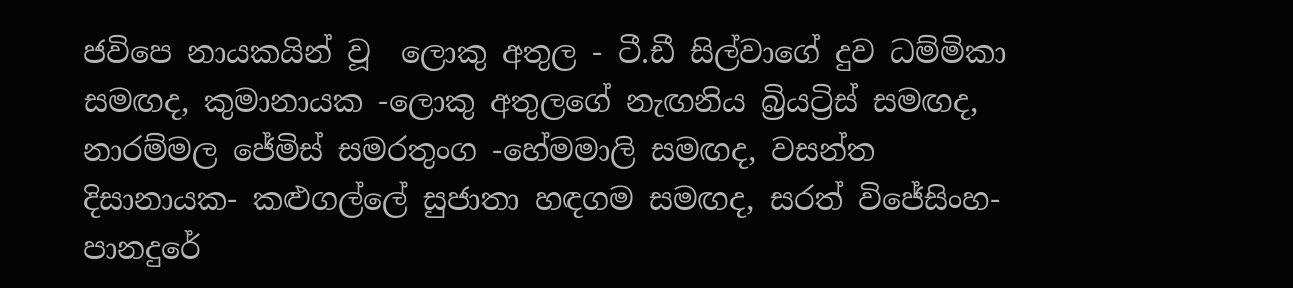ජවිපෙ නායකයින් වූ  ලොකු අතුල - ටී.ඩී සිල්වාගේ දුව ධම්මිකා සමඟද, කුමානායක -ලොකු අතුලගේ නැඟනිය බ්‍රියට්‍රිස් සමඟද, නාරම්මල ජේමිස් සමරතුංග -හේමමාලි සමඟද, වසන්ත දිසානායක- කළුගල්ලේ සුජාතා හඳගම සමඟද, සරත් විජේසිංහ- පානදුරේ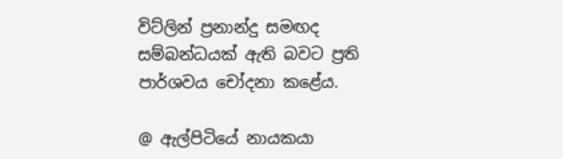විට්ලින් ප්‍රනාන්දු සමඟද සම්බන්ධයක් ඇති බවට ප්‍රති පාර්ශවය චෝදනා කළේය.

@ ඇල්පිටියේ නායකයා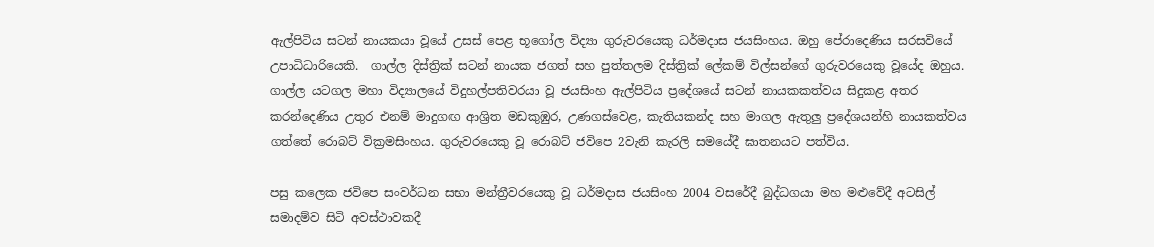ඇල්පිටිය සටන් නායකයා වූයේ උසස් පෙළ භූගෝල විද්‍යා ගුරුවරයෙකු ධර්මදාස ජයසිංහය. ඔහු පේරාදෙණිය සරසවියේ උපාධිධාරියෙකි.  ගාල්ල දිස්ත්‍රික් සටන් නායක ජගත් සහ පුත්තලම දිස්ත්‍රික් ලේකම් විල්සන්ගේ ගුරුවරයෙකු වූයේද ඔහුය. ගාල්ල යටගල මහා විද්‍යාලයේ විදුහල්පතිවරයා වූ ජයසිංහ ඇල්පිටිය ප්‍රදේශයේ සටන් නායකකත්වය සිදුකළ අතර කරන්දෙණිය උතුර එනම් මාදුගඟ ආශ්‍රිත මඩකුඹුර, උණගස්වෙළ, කැතියකන්ද සහ මාගල ඇතුලු ප්‍රදේශයන්හි නායකත්වය ගත්තේ රොබට් වික්‍රමසිංහය. ගුරුවරයෙකු වූ රොබට් ජවිපෙ 2වැනි කැරලි සමයේදී ඝාතනයට පත්විය.

පසු කලෙක ජවිපෙ සංවර්ධන සභා මන්ත්‍රීවරයෙකු වූ ධර්මදාස ජයසිංහ 2004 වසරේදී බුද්ධගයා මහ මළුවේදී අටසිල් සමාදම්ව සිටි අවස්ථාවකදී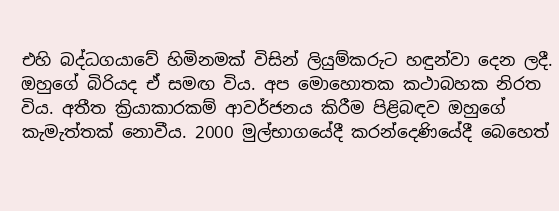එහි බද්ධගයාවේ හිමිනමක් විසින් ලියුම්කරුට හඳුන්වා දෙන ලදී. ඔහුගේ බිරියද ඒ සමඟ විය. අප මොහොතක කථාබහක නිරත විය. අතීත ක්‍රියාකාරකම් ආවර්ජනය කිරීම පිළිබඳව ඔහුගේ කැමැත්තක් නොවීය. 2000 මුල්භාගයේදී කරන්දෙණියේදී බෙහෙත්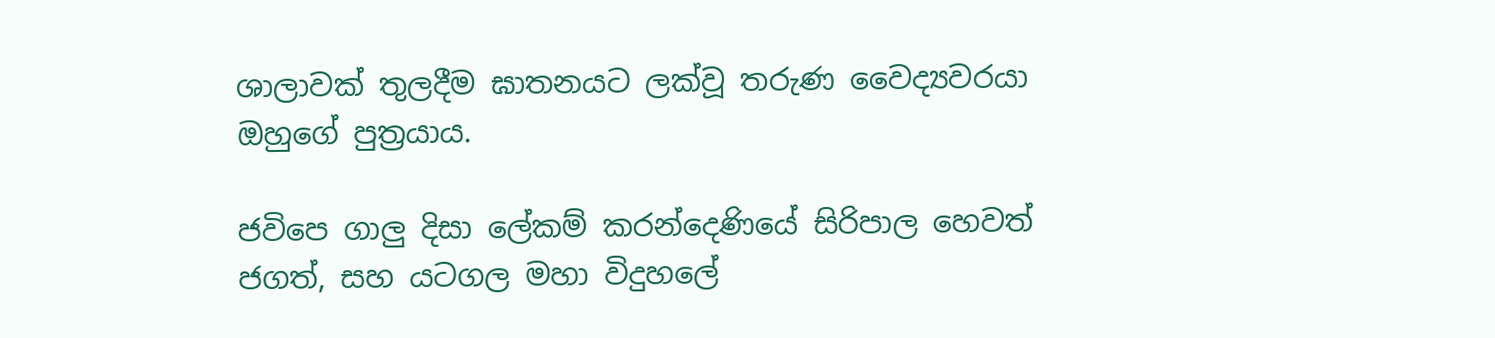ශාලාවක් තුලදීම ඝාතනයට ලක්වූ තරුණ වෛද්‍යවරයා ඔහුගේ පුත්‍රයාය.

ජවිපෙ ගාලු දිසා ලේකම් කරන්දෙණියේ සිරිපාල හෙවත් ජගත්, සහ යටගල මහා විදුහලේ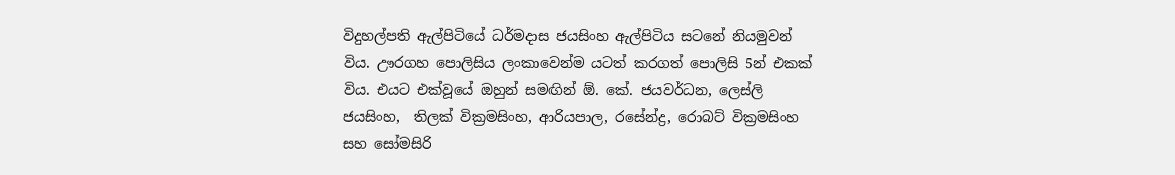විදුහල්පති ඇල්පිටියේ ධර්මදාස ජයසිංහ ඇල්පිටිය සටනේ නියමුවන් විය. ඌරගහ පොලිසිය ලංකාවෙන්ම යටත් කරගත් පොලිසි 5න් එකක් විය. එයට එක්වූයේ ඔහුන් සමඟින් ඕ. කේ. ජයවර්ධන, ලෙස්ලි ජයසිංහ,  තිලක් වික්‍රමසිංහ, ආරියපාල, රසේන්ද්‍ර, රොබට් වික්‍රමසිංහ සහ සෝමසිරි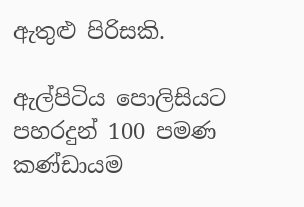ඇතුළු පිරිසකි.

ඇල්පිටිය පොලිසියට පහරදුන් 100 පමණ කණ්ඩායම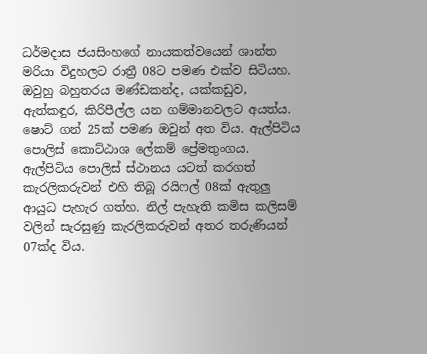ධර්මදාස ජයසිංහගේ නායකත්වයෙන් ශාන්ත මරියා විදුහලට රාත්‍රී 08ට පමණ එක්ව සිටියහ. ඔවුහු බහුතරය මණ්ඩකන්ද, යක්කඩුව, ඇත්කඳුර, කිරිපීල්ල යන ගම්මානවලට අයත්ය. ෂොට් ගන් 25ක් පමණ ඔවුන් අත විය. ඇල්පිටිය පොලිස් කොට්ඨාශ ලේකම් ප්‍රේමතුංගය. ඇල්පිටිය පොලිස් ස්ථානය යටත් කරගත් කැරලිකරුවන් එහි තිබූ රයිෆල් 08ක් ඇතුලු ආයුධ පැහැර ගත්හ. නිල් පැහැති කමිස කලිසම් වලින් සැරසුණු කැරලිකරුවන් අතර තරුණියන් 07ක්ද විය.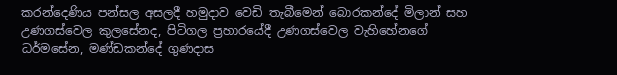කරන්දෙණිය පන්සල අසලදී හමුදාව වෙඩි තැබීමෙන් බොරකන්දේ මිලාන් සහ උණගස්වෙල කුලසේනද, පිටිගල ප්‍රහාරයේදී උණගස්වෙල වැහිහේනගේ ධර්මසේන, මණ්ඩකන්දේ ගුණදාස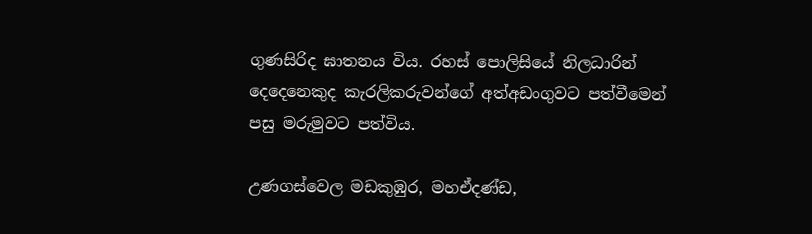ගුණසිරිද ඝාතනය විය. රහස් පොලිසියේ නිලධාරින් දෙදෙනෙකුද කැරලිකරුවන්ගේ අත්අඩංගුවට පත්වීමෙන් පසු මරුමුවට පත්විය.

උණගස්වෙල මඩකුඹුර, මහඒදණ්ඩ,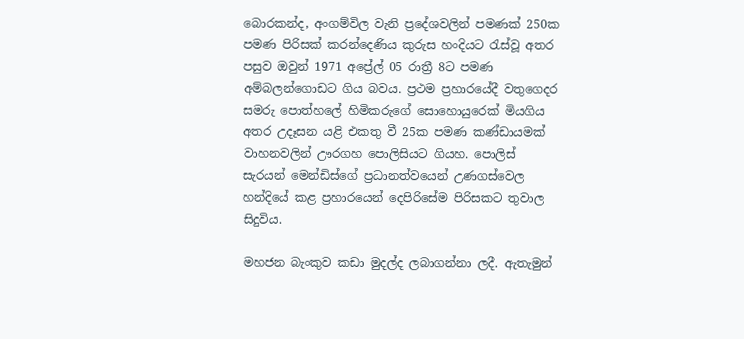බොරකන්ද, අංගම්විල වැනි ප්‍රදේශවලින් පමණක් 250ක පමණ පිරිසක් කරන්දෙණිය කුරුස හංදියට රැස්වූ අතර පසුව ඔවුන් 1971 අප්‍රේල් 05 රාත්‍රී 8ට පමණ අම්බලන්ගොඩට ගිය බවය. ප්‍රථම ප්‍රහාරයේදී වතුගෙදර සමරු පොත්හලේ හිමිකරුගේ සොහොයුරෙක් මියගිය අතර උදෑසන යළි එකතු වී 25ක පමණ කණ්ඩායමක්  වාහනවලින් ඌරගහ පොලිසියට ගියහ. පොලිස් සැරයන් මෙන්ඩිස්ගේ ප්‍රධානත්වයෙන් උණගස්වෙල හන්දියේ කළ ප්‍රහාරයෙන් දෙපිරිසේම පිරිසකට තුවාල සිදුවිය.

මහජන බැංකුව කඩා මුදල්ද ලබාගන්නා ලදී. ඇතැමුන්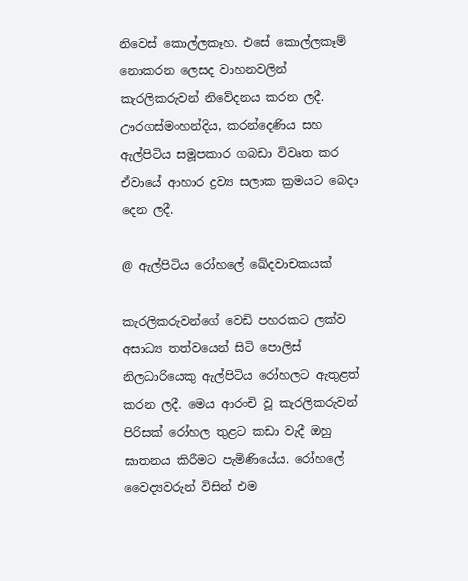නිවෙස් කොල්ලකෑහ. එසේ කොල්ලකෑම් නොකරන ලෙසද වාහනවලින් කැරලිකරුවන් නිවේදනය කරන ලදී. ඌරගස්මංහන්දිය, කරන්දෙණිය සහ ඇල්පිටිය සමූපකාර ගබඩා විවෘත කර ඒවායේ ආහාර ද්‍රව්‍ය සලාක ක්‍රමයට බෙදා දෙන ලදී.

@ ඇල්පිටිය රෝහලේ ඛේදවාචකයක්

කැරලිකරුවන්ගේ වෙඩි පහරකට ලක්ව අසාධ්‍ය තත්වයෙන් සිටි පොලිස් නිලධාරියෙකු ඇල්පිටිය රෝහලට ඇතුළත් කරන ලදී. මෙය ආරංචි වූ කැරලිකරුවන් පිරිසක් රෝහල තුළට කඩා වැදී ඔහු ඝාතනය කිරීමට පැමිණියේය. රෝහලේ වෛද්‍යවරුන් විසින් එම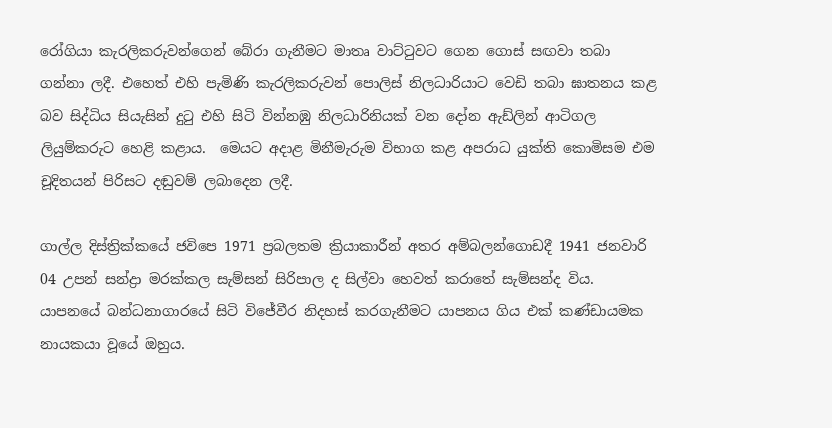රෝගියා කැරලිකරුවන්ගෙන් බේරා ගැනීමට මාතෘ වාට්ටුවට ගෙන ගොස් සඟවා තබා ගන්නා ලදී. එහෙත් එහි පැමිණි කැරලිකරුවන් පොලිස් නිලධාරියාට වෙඩි තබා ඝාතනය කළ බව සිද්ධිය සියැසින් දුටු එහි සිටි වින්නඹු නිලධාරිනියක් වන දෝන ඇඩ්ලින් ආටිගල ලියුම්කරුට හෙළි කළාය.  මෙයට අදාළ මිනීමැරුම විභාග කළ අපරාධ යුක්ති කොමිසම එම චූදිතයන් පිරිසට දඬුවම් ලබාදෙන ලදී.

ගාල්ල දිස්ත්‍රික්කයේ ජවිපෙ 1971 ප්‍රබලතම ක්‍රියාකාරීන් අතර අම්බලන්ගොඩදී 1941 ජනවාරි 04 උපන් සන්ද්‍රා මරක්කල සැම්සන් සිරිපාල ද සිල්වා හෙවත් කරාතේ සැම්සන්ද විය. යාපනයේ බන්ධනාගාරයේ සිටි විජේවීර නිදහස් කරගැනීමට යාපනය ගිය එක් කණ්ඩායමක නායකයා වූයේ ඔහුය.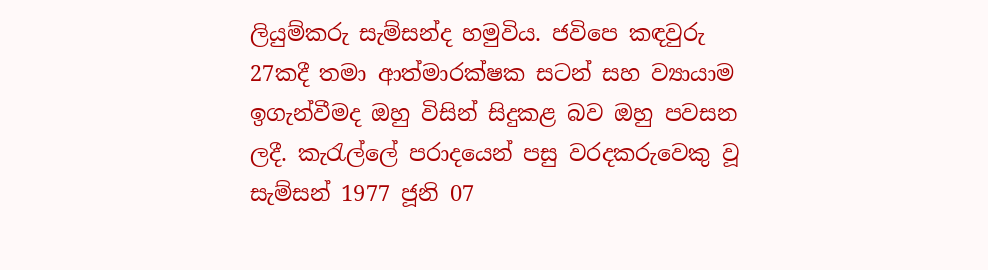ලියුම්කරු සැම්සන්ද හමුවිය. ජවිපෙ කඳවුරු 27කදී තමා ආත්මාරක්ෂක සටන් සහ ව්‍යායාම ඉගැන්වීමද ඔහු විසින් සිදුකළ බව ඔහු පවසන ලදී. කැරැල්ලේ පරාදයෙන් පසු වරදකරුවෙකු වූ සැම්සන් 1977 ජූනි 07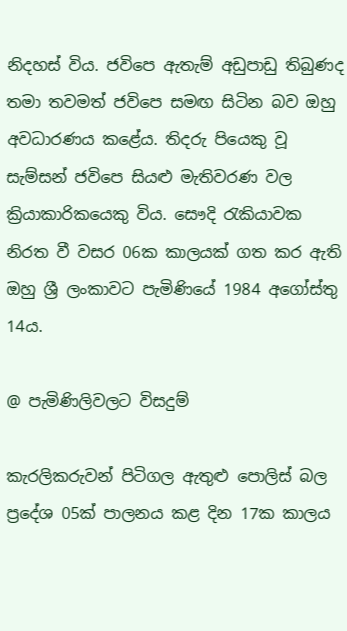නිදහස් විය. ජවිපෙ ඇතැම් අඩුපාඩු තිබුණද තමා තවමත් ජවිපෙ සමඟ සිටින බව ඔහු අවධාරණය කළේය. තිදරු පියෙකු වූ සැම්සන් ජවිපෙ සියළු මැතිවරණ වල ක්‍රියාකාරිකයෙකු විය. සෞදි රැකියාවක නිරත වී වසර 06ක කාලයක් ගත කර ඇති ඔහු ශ්‍රී ලංකාවට පැමිණියේ 1984 අගෝස්තු 14ය.

@ පැමිණිලිවලට විසදුම්

කැරලිකරුවන් පිටිගල ඇතුළු පොලිස් බල ප්‍රදේශ 05ක් පාලනය කළ දින 17ක කාලය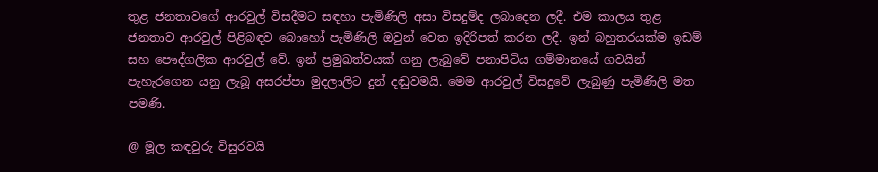තුළ ජනතාවගේ ආරවුල් විසදීමට සඳහා පැමිණිලි අසා විසදුම්ද ලබාදෙන ලදී. එම කාලය තුළ ජනතාව ආරවුල් පිළිබඳව බොහෝ පැමිණිලි ඔවුන් වෙත ඉදිරිපත් කරන ලදී. ඉන් බහුතරයක්ම ඉඩම් සහ පෞද්ගලික ආරවුල් වේ. ඉන් ප්‍රමුඛත්වයක් ගනු ලැබුවේ පනාපිටිය ගම්මානයේ ගවයින් පැහැරගෙන යනු ලැබූ අසරප්පා මුදලාලිට දුන් දඬුවමයි. මෙම ආරවුල් විසදුවේ ලැබුණු පැමිණිලි මත පමණි.

@ මූල කඳවුරු විසුරවයි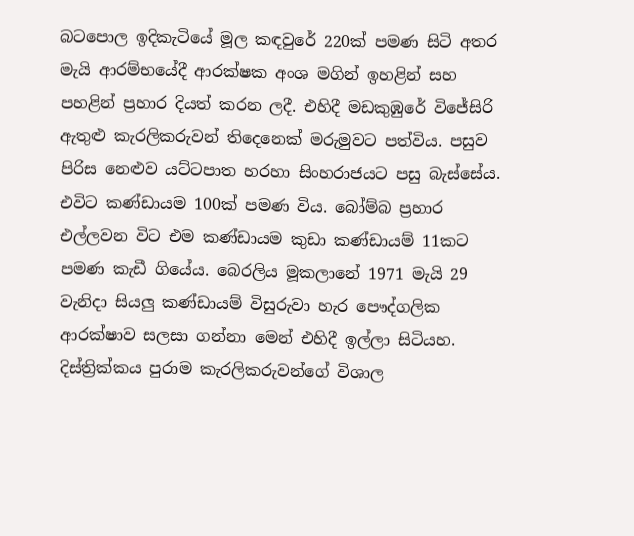බටපොල ඉදිකැටියේ මූල කඳවුරේ 220ක් පමණ සිටි අතර මැයි ආරම්භයේදී ආරක්ෂක අංශ මගින් ඉහළින් සහ පහළින් ප්‍රහාර දියත් කරන ලදී. එහිදී මඩකුඹුරේ විජේසිරි ඇතුළු කැරලිකරුවන් තිදෙනෙක් මරුමුවට පත්විය. පසුව පිරිස නෙළුව යට්ටපාත හරහා සිංහරාජයට පසු බැස්සේය. එවිට කණ්ඩායම 100ක් පමණ විය. බෝම්බ ප්‍රහාර එල්ලවන විට එම කණ්ඩායම කුඩා කණ්ඩායම් 11කට පමණ කැඩී ගියේය. බෙරලිය මූකලානේ 1971 මැයි 29 වැනිදා සියලු කණ්ඩායම් විසුරුවා හැර පෞද්ගලික ආරක්ෂාව සලසා ගන්නා මෙන් එහිදී ඉල්ලා සිටියහ. දිස්ත්‍රික්කය පුරාම කැරලිකරුවන්ගේ විශාල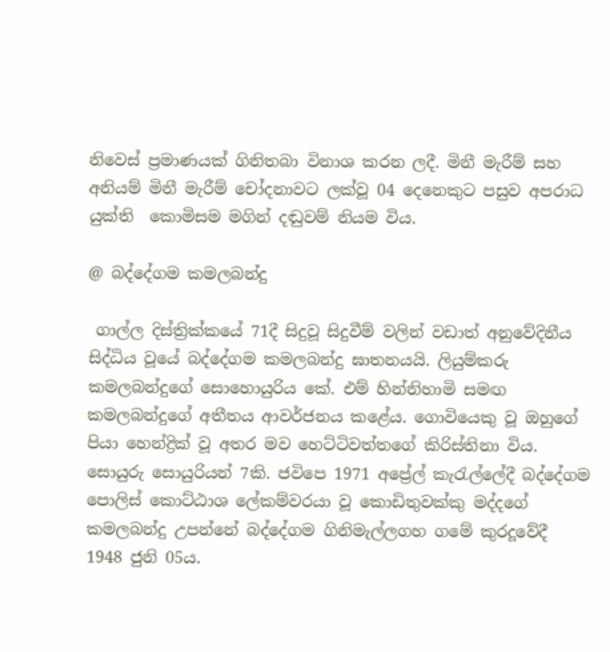නිවෙස් ප්‍රමාණයක් ගිනිතබා විනාශ කරන ලදී. මිනී මැරීම් සහ අනියම් මිනී මැරීම් චෝදනාවට ලක්වූ 04 දෙනෙකුට පසුව අපරාධ යුක්ති  කොමිසම මගින් දඬුවම් නියම විය.

@ බද්දේගම කමලබන්දු

 ගාල්ල දිස්ත්‍රික්කයේ 71දී සිදුවූ සිදුවීම් වලින් වඩාත් අනුවේදිනීය සිද්ධිය වූයේ බද්දේගම කමලබන්දු ඝාතනයයි. ලියුම්කරු කමලබන්දුගේ සොහොයුරිය කේ. එම් හින්නිහාමි සමඟ කමලබන්දුගේ අතීතය ආවර්ජනය කළේය. ගොවියෙකු වූ ඔහුගේ පියා හෙන්ද්‍රික් වූ අතර මව හෙට්ටිවත්තගේ කිරිස්තිනා විය. සොයුරු සොයුරියන් 7කි. ජවිපෙ 1971 අප්‍රේල් කැරැල්ලේදී බද්දේගම පොලිස් කොට්ඨාශ ලේකම්වරයා වූ කොඩිතුවක්කු මද්දගේ කමලබන්දු උපන්නේ බද්දේගම ගිනිමැල්ලගහ ගමේ කුරදූවේදී 1948 ජුනි 05ය.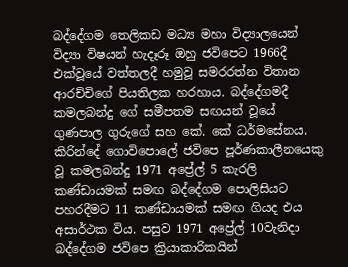බද්දේගම තෙලිකඩ මධ්‍ය මහා විද්‍යාලයෙන් විද්‍යා විෂයන් හැදෑරූ ඔහු ජවිපෙට 1966දී එක්වූයේ වත්තලදී හමුවූ සමරරත්න විතාන ආරච්චිගේ පියතිලක හරහාය. බද්දේගමදී කමලබන්දු ගේ සමීපතම සඟයන් වූයේ ගුණපාල ගුරුගේ සහ කේ. කේ ධර්මසේනය. කිරින්දේ ගොවිපොලේ ජවිපෙ පූර්ණකාලීනයෙකු වූ කමලබන්දු 1971 අප්‍රේල් 5 කැරලි කණ්ඩායමක් සමඟ බද්දේගම පොලිසියට පහරදීමට 11 කණ්ඩායමක් සමඟ ගියද එය අසාර්ථක විය. පසුව 1971 අප්‍රේල් 10වැනිදා බද්දේගම ජවිපෙ ක්‍රියාකාරිකයින්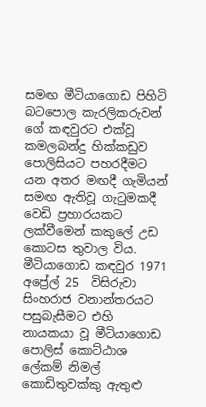සමඟ මීටියාගොඩ පිහිටි බටපොල කැරලිකරුවන් ගේ කඳවුරට එක්වූ කමලබන්දු හික්කඩුව පොලිසියට පහරදීමට යන අතර මඟදී ගැමියන් සමඟ ඇතිවූ ගැටුමකදී වෙඩි ප්‍රහාරයකට ලක්වීමෙන් කකුලේ උඩ කොටස තුවාල විය. මීටියාගොඩ කඳවුර 1971 අප්‍රේල් 25  විසිරුවා සිංහරාජ වනාන්තරයට පසුබැසීමට එහි නායකයා වූ මීටියාගොඩ පොලිස් කොට්ඨාශ ලේකම් නිමල් කොඩිතුවක්කු ඇතුළු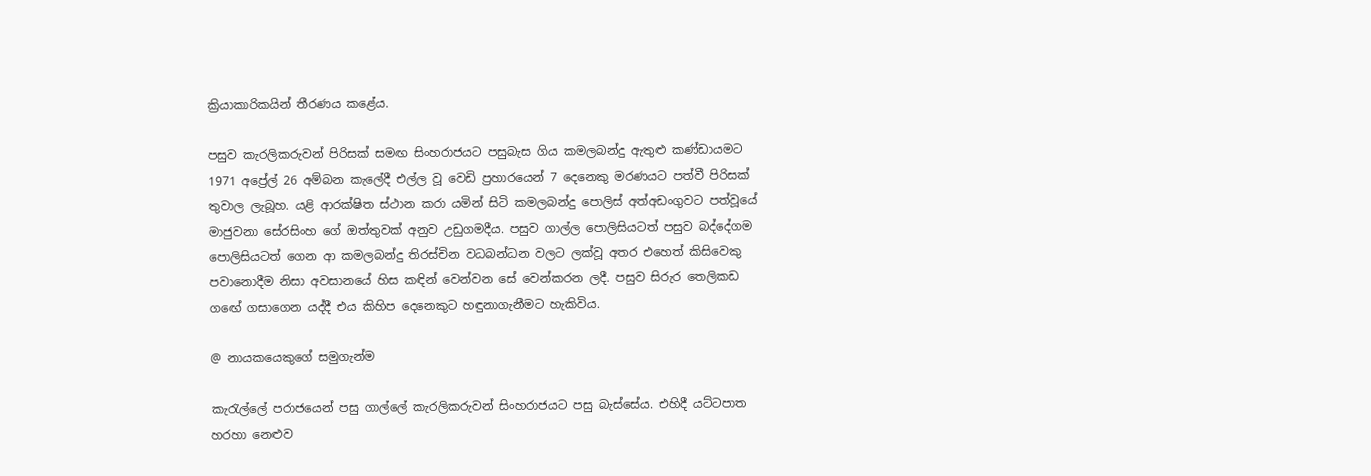ක්‍රියාකාරිකයින් තීරණය කළේය.

පසුව කැරලිකරුවන් පිරිසක් සමඟ සිංහරාජයට පසුබැස ගිය කමලබන්දු ඇතුළු කණ්ඩායමට 1971 අප්‍රේල් 26 අම්බන කැලේදී එල්ල වූ වෙඩි ප්‍රහාරයෙන් 7 දෙනෙකු මරණයට පත්වී පිරිසක් තුවාල ලැබූහ. යළි ආරක්ෂිත ස්ථාන කරා යමින් සිටි කමලබන්දු පොලිස් අත්අඩංගුවට පත්වූයේ මාජුවනා සේරසිංහ ගේ ඔත්තුවක් අනුව උඩුගමදීය. පසුව ගාල්ල පොලිසියටත් පසුව බද්දේගම පොලිසියටත් ගෙන ආ කමලබන්දු තිරස්චින වධබන්ධන වලට ලක්වූ අතර එහෙත් කිසිවෙකු පවානොදීම නිසා අවසානයේ හිස කඳින් වෙන්වන සේ වෙන්කරන ලදී. පසුව සිරුර තෙලිකඩ ගඟේ ගසාගෙන යද්දී එය කිහිප දෙනෙකුට හඳුනාගැනීමට හැකිවිය.

@ නායකයෙකුගේ සමුගැන්ම

කැරැල්ලේ පරාජයෙන් පසු ගාල්ලේ කැරලිකරුවන් සිංහරාජයට පසු බැස්සේය. එහිදී යට්ටපාත හරහා නෙළුව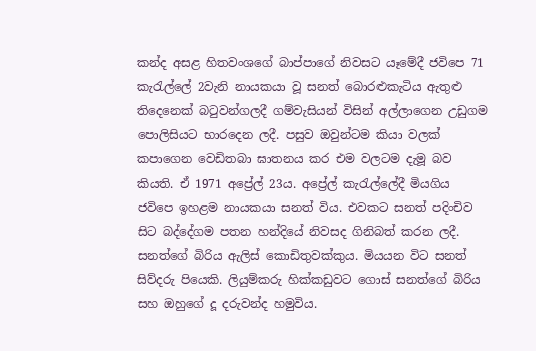කන්ද අසළ හිතවංශගේ බාප්පාගේ නිවසට යෑමේදී ජවිපෙ 71 කැරැල්ලේ 2වැනි නායකයා වූ සනත් බොරළුකැටිය ඇතුළු තිදෙනෙක් බටුවන්ගලදී ගම්වැසියන් විසින් අල්ලාගෙන උඩුගම පොලිසියට භාරදෙන ලදී. පසුව ඔවුන්ටම කියා වලක් කපාගෙන වෙඩිතබා ඝාතනය කර එම වලටම දැමූ බව කියති. ඒ 1971 අප්‍රේල් 23ය. අප්‍රේල් කැරැල්ලේදී මියගිය ජවිපෙ ඉහළම නායකයා සනත් විය. එවකට සනත් පදිංචිව සිට බද්දේගම පතන හන්දියේ නිවසද ගිනිබත් කරන ලදී. සනත්ගේ බිරිය ඇලිස් කොඩිතුවක්කුය. මියයන විට සනත් සිව්දරු පියෙකි. ලියුම්කරු හික්කඩුවට ගොස් සනත්ගේ බිරිය සහ ඔහුගේ දූ දරුවන්ද හමුවිය.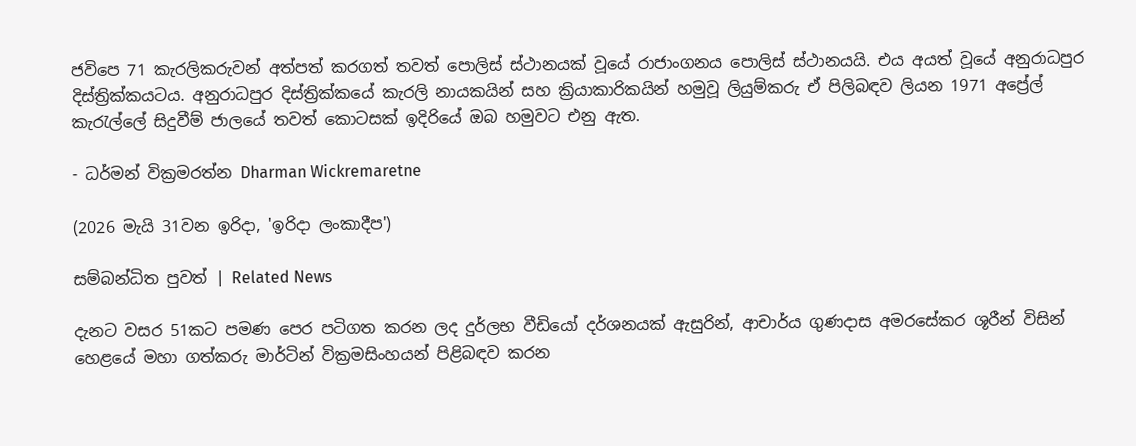ජවිපෙ 71 කැරලිකරුවන් අත්පත් කරගත් තවත් පොලිස් ස්ථානයක් වූයේ රාජාංගනය පොලිස් ස්ථානයයි. එය අයත් වූයේ අනුරාධපුර දිස්ත්‍රික්කයටය. අනුරාධපුර දිස්ත්‍රික්කයේ කැරලි නායකයින් සහ ක්‍රියාකාරිකයින් හමුවූ ලියුම්කරු ඒ පිලිබඳව ලියන 1971 අප්‍රේල් කැරැල්ලේ සිදුවීම් ජාලයේ තවත් කොටසක් ඉදිරියේ ඔබ හමුවට එනු ඇත.

- ධර්මන් වික්‍රමරත්න Dharman Wickremaretne

(2026 මැයි 31වන ඉරිදා, 'ඉරිදා ලංකාදීප')

සම්බන්ධිත පුවත් | Related News

දැනට වසර 51කට පමණ පෙර පටිගත කරන ලද දුර්ලභ වීඩියෝ දර්ශනයක් ඇසුරින්, ආචාර්ය ගුණදාස අමරසේකර ශූරීන් විසින් හෙළයේ මහා ගත්කරු මාර්ටින් වික්‍රමසිංහයන් පිළිබඳව කරන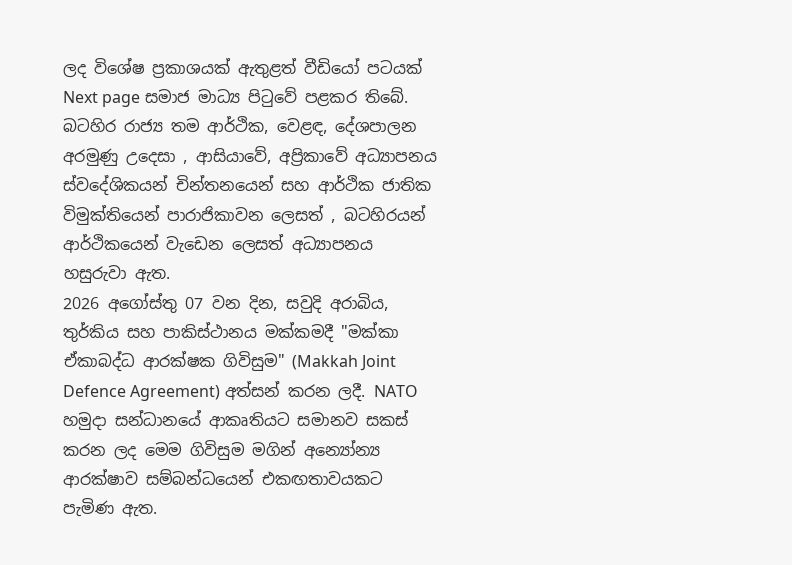ලද විශේෂ ප්‍රකාශයක් ඇතුළත් වීඩියෝ පටයක් Next page සමාජ මාධ්‍ය පිටුවේ පළකර තිබේ.
බටහිර රාජ්‍ය තම ආර්ථික, වෙළඳ, දේශපාලන අරමුණු උදෙසා , ආසියාවේ, අප්‍රිකාවේ අධ්‍යාපනය ස්වදේශිකයන් චින්තනයෙන් සහ ආර්ථික ජාතික විමුක්තියෙන් පාරාජිකාවන ලෙසත් , බටහිරයන් ආර්ථිකයෙන් වැඩෙන ලෙසත් අධ්‍යාපනය හසුරුවා ඇත.
2026 අගෝස්තු 07 වන දින, සවුදි අරාබිය, තුර්කිය සහ පාකිස්ථානය මක්කමදී "මක්කා ඒකාබද්ධ ආරක්ෂක ගිවිසුම" (Makkah Joint Defence Agreement) අත්සන් කරන ලදී. NATO හමුදා සන්ධානයේ ආකෘතියට සමානව සකස් කරන ලද මෙම ගිවිසුම මගින් අන්‍යෝන්‍ය ආරක්ෂාව සම්බන්ධයෙන් එකඟතාවයකට පැමිණ ඇත.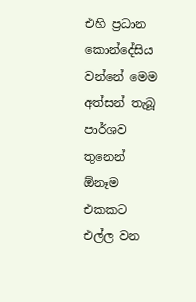එහි ප්‍රධාන කොන්දේසිය වන්නේ මෙම අත්සන් තැබූ පාර්ශව තුනෙන් ඕනෑම එකකට එල්ල වන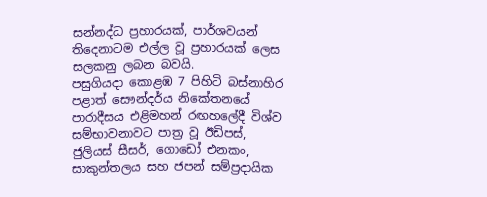සන්නද්ධ ප්‍රහාරයක්, පාර්ශවයන් තිදෙනාටම එල්ල වූ ප්‍රහාරයක් ලෙස සලකනු ලබන බවයි.
පසුගියදා කොළඹ 7 පිහිටි බස්නාහිර පළාත් සෞන්දර්ය නිකේතනයේ පාරාදීසය එළිමහන් රඟහලේදී විශ්ව සම්භාවනාවට පාත්‍ර වූ ඊඩිපස්, ජුලියස් සීසර්, ගොඩෝ එනකං, සාකුන්තලය සහ ජපන් සම්ප්‍රදායික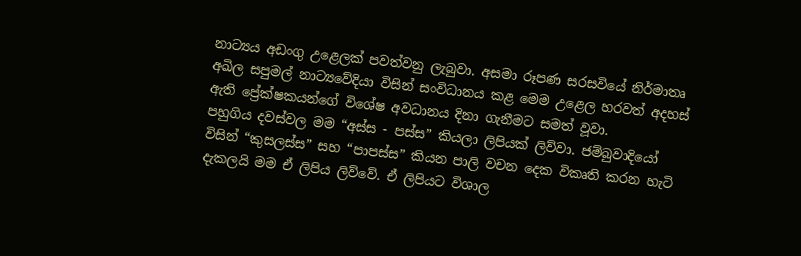නාට්‍යය අඩංගු උළෙලක් පවත්වනු ලැබුවා. අසමා රූපණ සරසවියේ නිර්මාතෘ අඛිල සපුමල් නාට්‍යවේදියා විසින් සංවිධානය කළ මෙම උළෙල හරවත් අදහස් ඇති ප්‍රේක්ෂකයන්ගේ විශේෂ අවධානය දිනා ගැනීමට සමත් වූවා.
පහුගිය දවස්වල මම “අස්ස - පස්ස” කියලා ලිපියක් ලිව්වා. ජම්බුවාදියෝ විසින් “කුසලස්ස” සහ “පාපස්ස” කියන පාලි වචන දෙක විකෘති කරන හැටි දැකලයි මම ඒ ලිපිය ලිව්වේ. ඒ ලිපියට විශාල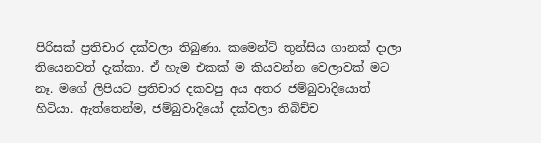පිරිසක් ප්‍රතිචාර දක්වලා තිබුණා. කමෙන්ට් තුන්සිය ගානක් දාලා තියෙනවත් දැක්කා. ඒ හැම එකක් ම කියවන්න වෙලාවක් මට නෑ. මගේ ලිපියට ප්‍රතිචාර දකවපු අය අතර ජම්බුවාදියොත් හිටියා. ඇත්තෙන්ම, ජම්බුවාදියෝ දක්වලා තිබිච්ච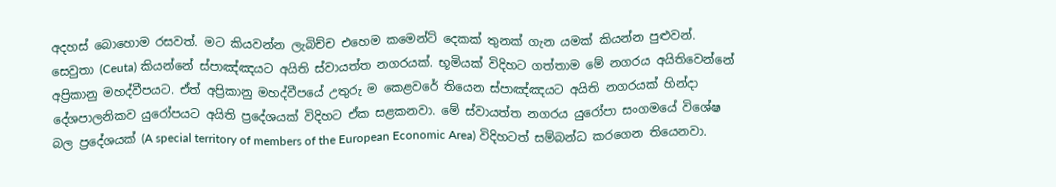අදහස් බොහොම රසවත්. මට කියවන්න ලැබිච්ච එහෙම කමෙන්ට් දෙකක් තුනක් ගැන යමක් කියන්න පුළුවන්.
සෙවුතා (Ceuta) කියන්නේ ස්පාඤ්ඤයට අයිති ස්වායත්ත නගරයක්. භූමියක් විදිහට ගත්තාම මේ නගරය අයිතිවෙන්නේ අප්‍රිකානු මහද්වීපයට. ඒත් අප්‍රිකානු මහද්වීපයේ උතුරු ම කෙළවරේ තියෙන ස්පාඤ්ඤයට අයිති නගරයක් හින්දා දේශපාලනිකව යුරෝපයට අයිති ප්‍රදේශයක් විදිහට ඒක සළකනවා. මේ ස්වායත්ත නගරය යුරෝපා සංගමයේ විශේෂ බල ප්‍රදේශයක් (A special territory of members of the European Economic Area) විදිහටත් සම්බන්ධ කරගෙන තියෙනවා.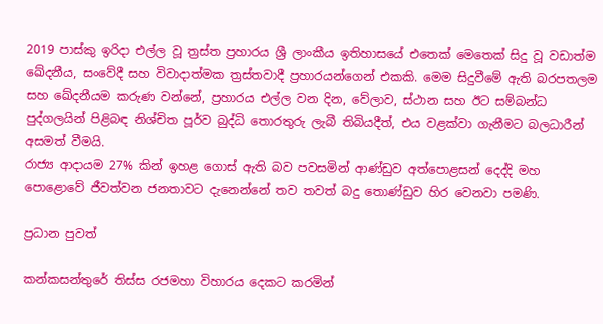2019 පාස්කු ඉරිදා එල්ල වූ ත්‍රස්ත ප්‍රහාරය ශ්‍රී ලාංකීය ඉතිහාසයේ එතෙක් මෙතෙක් සිදු වූ වඩාත්ම ඛේදනීය, සංවේදී සහ විවාදාත්මක ත්‍රස්තවාදී ප්‍රහාරයන්ගෙන් එකකි. මෙම සිදුවීමේ ඇති බරපතලම සහ ඛේදනීයම කරුණ වන්නේ, ප්‍රහාරය එල්ල වන දින, වේලාව, ස්ථාන සහ ඊට සම්බන්ධ පුද්ගලයින් පිළිබඳ නිශ්චිත පූර්ව බුද්ධි තොරතුරු ලැබී තිබියදීත්, එය වළක්වා ගැනීමට බලධාරීන් අසමත් වීමයි.
රාජ්‍ය ආදායම 27% කින් ඉහළ ගොස් ඇති බව පවසමින් ආණ්ඩුව අත්පොළසන් දෙද්දි මහ පොළොවේ ජීවත්වන ජනතාවට දැනෙන්නේ තව තවත් බදු තොණ්ඩුව හිර වෙනවා පමණි.

ප්‍රධාන පුවත්

කන්කසන්තුරේ තිස්ස රජමහා විහාරය දෙකට කරමින්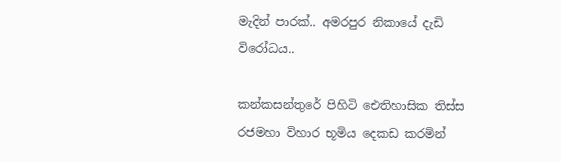මැදින් පාරක්.. අමරපුර නිකායේ දැඩි විරෝධය..

කන්කසන්තුරේ පිහිටි ඓතිහාසික තිස්ස රජමහා විහාර භූමිය දෙකඩ කරමින්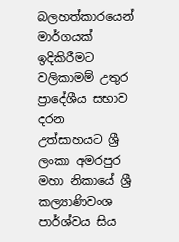බලහත්කාරයෙන් මාර්ගයක් ඉදිකිරීමට වලිකාමම් උතුර ප්‍රාදේශීය සභාව දරන උත්සාහයට ශ්‍රී ලංකා අමරපුර මහා නිකායේ ශ්‍රී කල්‍යාණිවංශ පාර්ශ්වය සිය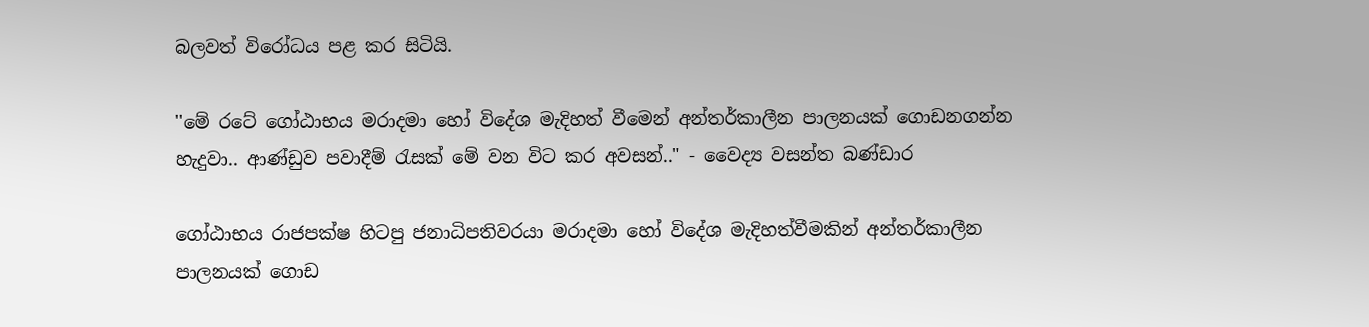බලවත් විරෝධය පළ කර සිටියි.

''මේ රටේ ගෝඨාභය මරාදමා හෝ විදේශ මැදිහත් වීමෙන් අන්තර්කාලීන පාලනයක් ගොඩනගන්න හැදුවා.. ආණ්ඩුව පවාදීම් රැසක් මේ වන විට කර අවසන්.." - වෛද්‍ය වසන්ත බණ්ඩාර

ගෝඨාභය රාජපක්ෂ හිටපු ජනාධිපතිවරයා මරාදමා හෝ විදේශ මැදිහත්වීමකින් අන්තර්කාලීන පාලනයක් ගොඩ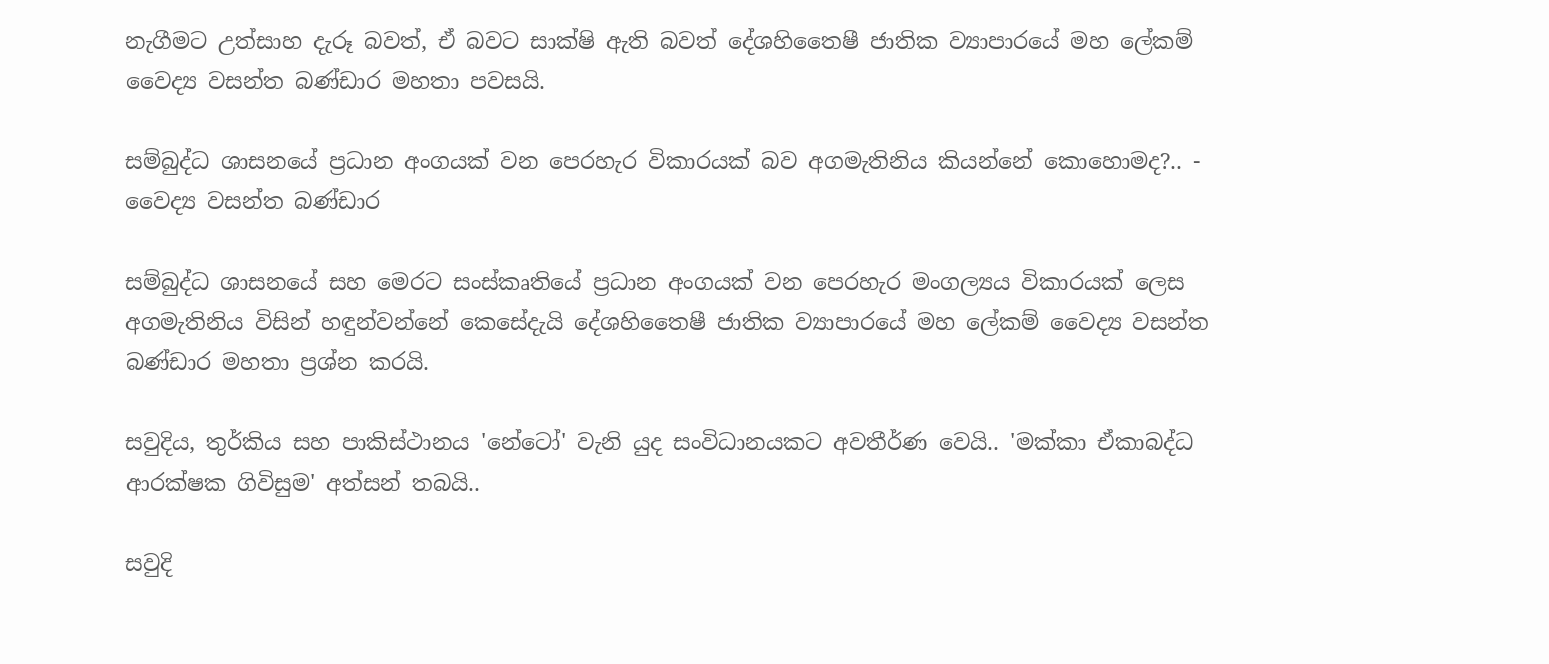නැගීමට උත්සාහ දැරූ බවත්, ඒ බවට සාක්ෂි ඇති බවත් දේශහිතෛෂී ජාතික ව්‍යාපාරයේ මහ ලේකම් වෛද්‍ය වසන්ත බණ්ඩාර මහතා පවසයි.

සම්බුද්ධ ශාසනයේ ප්‍රධාන අංගයක් වන පෙරහැර විකාරයක් බව අගමැතිනිය කියන්නේ කොහොමද?.. - වෛද්‍ය වසන්ත බණ්ඩාර

සම්බුද්ධ ශාසනයේ සහ මෙරට සංස්කෘතියේ ප්‍රධාන අංගයක් වන පෙරහැර මංගල්‍යය විකාරයක් ලෙස අගමැතිනිය විසින් හඳුන්වන්නේ කෙසේදැයි දේශහිතෛෂී ජාතික ව්‍යාපාරයේ මහ ලේකම් වෛද්‍ය වසන්ත බණ්ඩාර මහතා ප්‍රශ්න කරයි.

සවුදිය, තුර්කිය සහ පාකිස්ථානය 'නේටෝ' වැනි යුද සංවිධානයකට අවතීර්ණ වෙයි.. 'මක්කා ඒකාබද්ධ ආරක්ෂක ගිවිසුම' අත්සන් තබයි..

සවුදි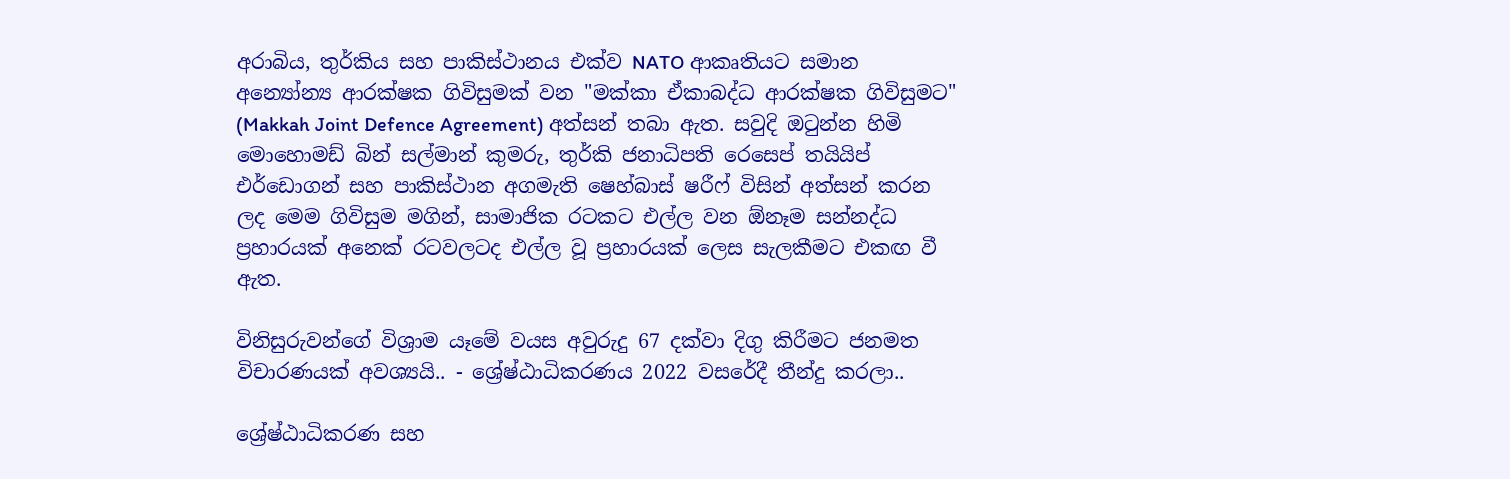අරාබිය, තුර්කිය සහ පාකිස්ථානය එක්ව NATO ආකෘතියට සමාන අන්‍යෝන්‍ය ආරක්ෂක ගිවිසුමක් වන "මක්කා ඒකාබද්ධ ආරක්ෂක ගිවිසුමට" (Makkah Joint Defence Agreement) අත්සන් තබා ඇත. සවුදි ඔටුන්න හිමි මොහොමඩ් බින් සල්මාන් කුමරු, තුර්කි ජනාධිපති රෙසෙප් තයියිප් එර්ඩොගන් සහ පාකිස්ථාන අගමැති ෂෙහ්බාස් ෂරීෆ් විසින් අත්සන් කරන ලද මෙම ගිවිසුම මගින්, සාමාජික රටකට එල්ල වන ඕනෑම සන්නද්ධ ප්‍රහාරයක් අනෙක් රටවලටද එල්ල වූ ප්‍රහාරයක් ලෙස සැලකීමට එකඟ වී ඇත.

විනිසුරුවන්ගේ විශ්‍රාම යෑමේ වයස අවුරුදු 67 දක්වා දිගු කිරීමට ජනමත විචාරණයක් අවශ්‍යයි.. - ශ්‍රේෂ්ඨාධිකරණය 2022 වසරේදී තීන්දු කරලා..

ශ්‍රේෂ්ඨාධිකරණ සහ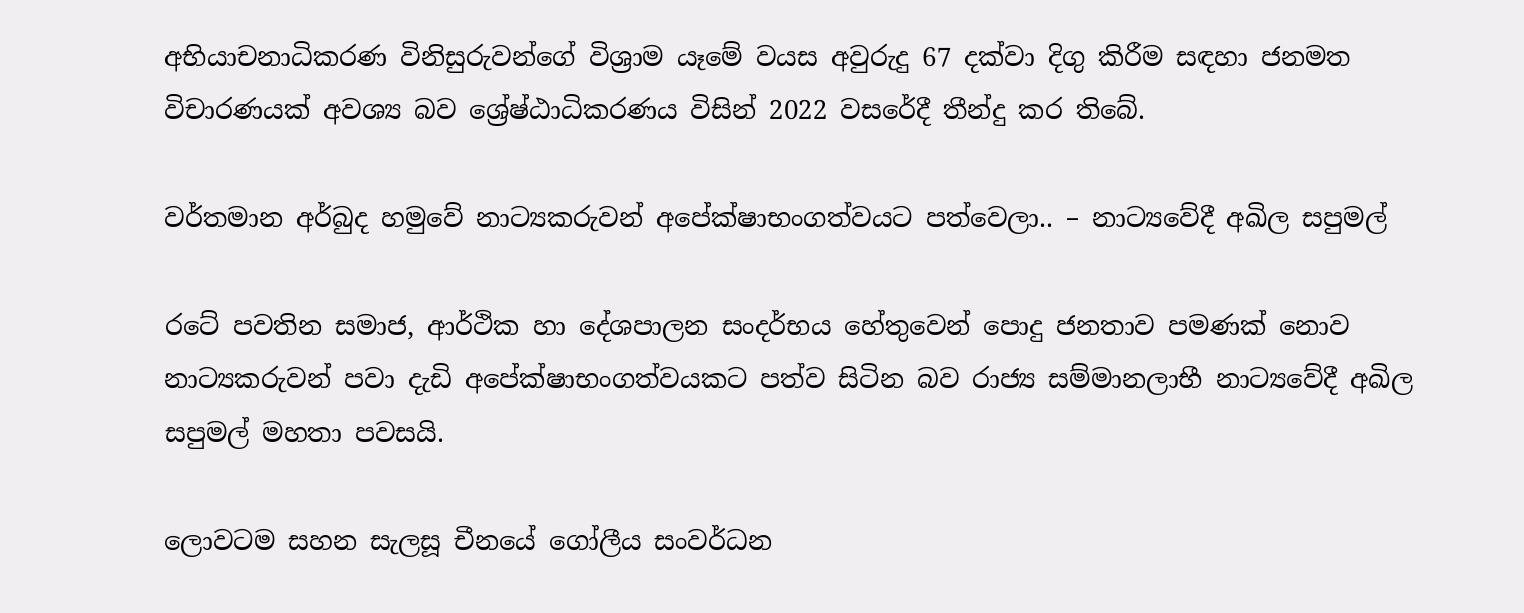අභියාචනාධිකරණ විනිසුරුවන්ගේ විශ්‍රාම යෑමේ වයස අවුරුදු 67 දක්වා දිගු කිරීම සඳහා ජනමත විචාරණයක් අවශ්‍ය බව ශ්‍රේෂ්ඨාධිකරණය විසින් 2022 වසරේදී තීන්දු කර තිබේ.

වර්තමාන අර්බුද හමුවේ නාට්‍යකරුවන් අපේක්ෂාභංගත්වයට පත්වෙලා.. – නාට්‍යවේදී අඛිල සපුමල්

රටේ පවතින සමාජ, ආර්ථික හා දේශපාලන සංදර්භය හේතුවෙන් පොදු ජනතාව පමණක් නොව නාට්‍යකරුවන් පවා දැඩි අපේක්ෂාභංගත්වයකට පත්ව සිටින බව රාජ්‍ය සම්මානලාභී නාට්‍යවේදී අඛිල සපුමල් මහතා පවසයි.

ලොවටම සහන සැලසූ චීනයේ ගෝලීය සංවර්ධන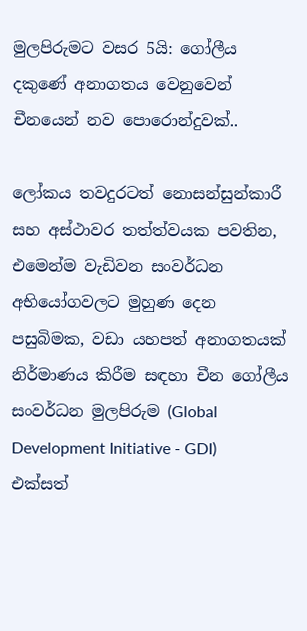මුලපිරුමට වසර 5යි: ගෝලීය දකුණේ අනාගතය වෙනුවෙන් චීනයෙන් නව පොරොන්දුවක්..

ලෝකය තවදුරටත් නොසන්සුන්කාරී සහ අස්ථාවර තත්ත්වයක පවතින, එමෙන්ම වැඩිවන සංවර්ධන අභියෝගවලට මුහුණ දෙන පසුබිමක, වඩා යහපත් අනාගතයක් නිර්මාණය කිරීම සඳහා චීන ගෝලීය සංවර්ධන මුලපිරුම (Global Development Initiative - GDI) එක්සත්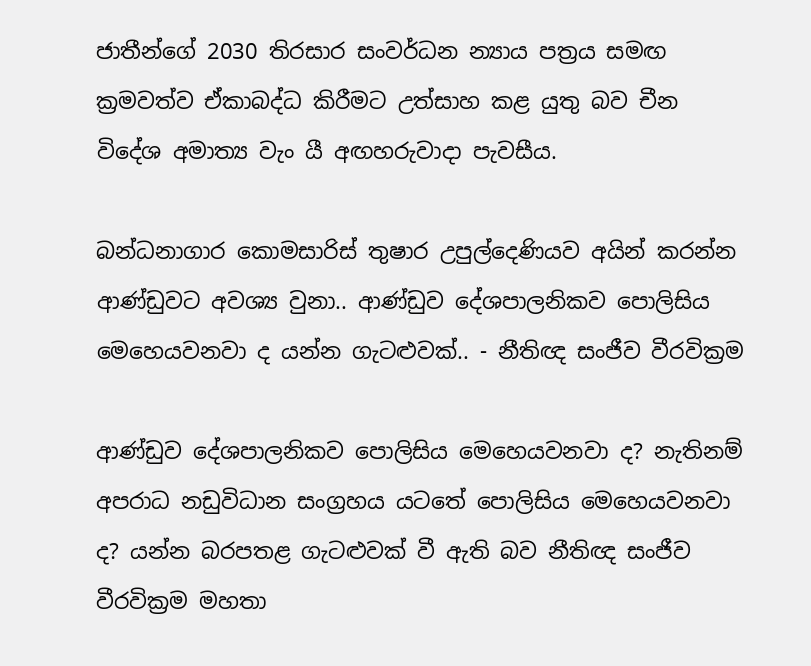ජාතීන්ගේ 2030 තිරසාර සංවර්ධන න්‍යාය පත්‍රය සමඟ ක්‍රමවත්ව ඒකාබද්ධ කිරීමට උත්සාහ කළ යුතු බව චීන විදේශ අමාත්‍ය වැං යී අඟහරුවාදා පැවසීය.

බන්ධනාගාර කොමසාරිස් තුෂාර උපුල්දෙණියව අයින් කරන්න ආණ්ඩුවට අවශ්‍ය වුනා.. ආණ්ඩුව දේශපාලනිකව පොලිසිය මෙහෙයවනවා ද යන්න ගැටළුවක්.. - නීතිඥ සංජීව වීරවික්‍රම

ආණ්ඩුව දේශපාලනිකව පොලිසිය මෙහෙයවනවා ද? නැතිනම් අපරාධ නඩුවිධාන සංග්‍රහය යටතේ පොලිසිය මෙහෙයවනවා ද? යන්න බරපතළ ගැටළුවක් වී ඇති බව නීතිඥ සංජීව වීරවික්‍රම මහතා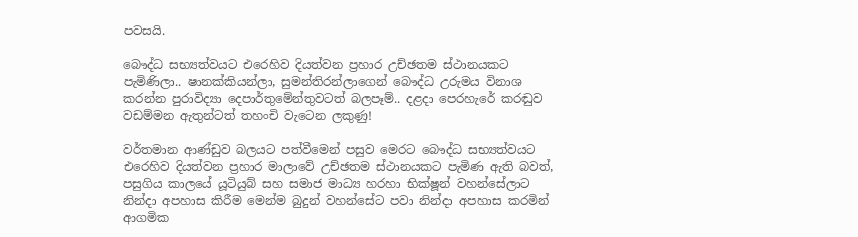පවසයි.

බෞද්ධ සභ්‍යත්වයට එරෙහිව දියත්වන ප්‍රහාර උච්ඡතම ස්ථානයකට පැමිණිලා.. ෂානක්කියන්ලා, සුමන්තිරන්ලාගෙන් බෞද්ධ උරුමය විනාශ කරන්න පුරාවිද්‍යා දෙපාර්තුමේන්තුවටත් බලපෑම්.. දළදා පෙරහැරේ කරඬුව වඩම්මන ඇතුන්ටත් තහංචි වැටෙන ලකුණු!

වර්තමාන ආණ්ඩුව බලයට පත්වීමෙන් පසුව මෙරට බෞද්ධ සභ්‍යත්වයට එරෙහිව දියත්වන ප්‍රහාර මාලාවේ උච්ඡතම ස්ථානයකට පැමිණ ඇති බවත්, පසුගිය කාලයේ යූටියුබ් සහ සමාජ මාධ්‍ය හරහා භික්ෂූන් වහන්සේලාට නින්දා අපහාස කිරීම මෙන්ම බුදුන් වහන්සේට පවා නින්දා අපහාස කරමින් ආගමික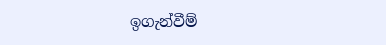ඉගැන්වීම්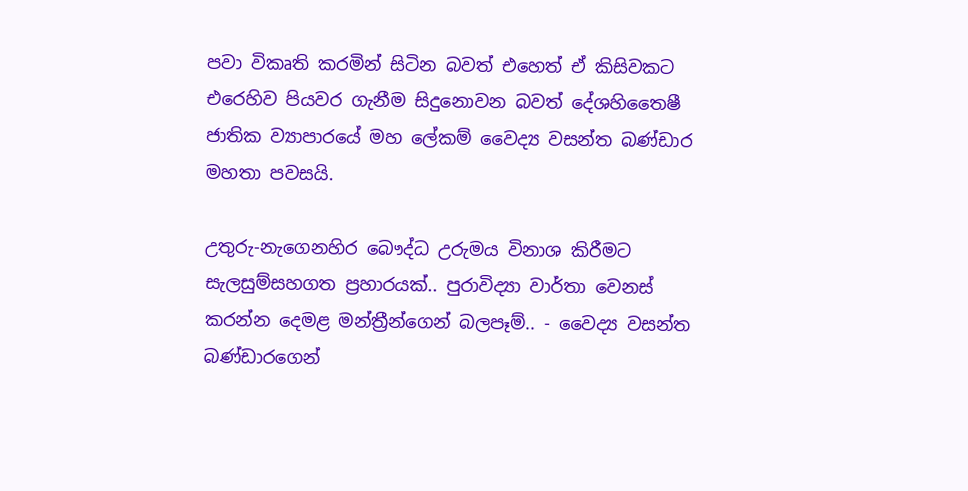පවා විකෘති කරමින් සිටින බවත් එහෙත් ඒ කිසිවකට එරෙහිව පියවර ගැනීම සිදුනොවන බවත් දේශහිතෛෂී ජාතික ව්‍යාපාරයේ මහ ලේකම් වෛද්‍ය වසන්ත බණ්ඩාර මහතා පවසයි.

උතුරු-නැගෙනහිර බෞද්ධ උරුමය විනාශ කිරීමට සැලසුම්සහගත ප්‍රහාරයක්.. පුරාවිද්‍යා වාර්තා වෙනස් කරන්න දෙමළ මන්ත්‍රීන්ගෙන් බලපෑම්.. - වෛද්‍ය වසන්ත බණ්ඩාරගෙන්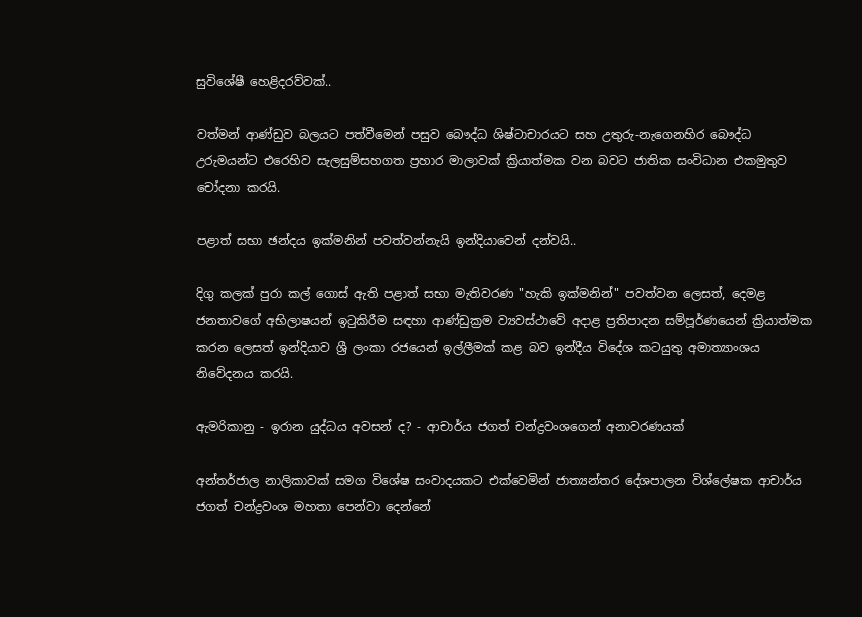සුවිශේෂී හෙළිදරව්වක්..

වත්මන් ආණ්ඩුව බලයට පත්වීමෙන් පසුව බෞද්ධ ශිෂ්ටාචාරයට සහ උතුරු-නැගෙනහිර බෞද්ධ උරුමයන්ට එරෙහිව සැලසුම්සහගත ප්‍රහාර මාලාවක් ක්‍රියාත්මක වන බවට ජාතික සංවිධාන එකමුතුව චෝදනා කරයි.

පළාත් සභා ඡන්දය ඉක්මනින් පවත්වන්නැයි ඉන්දියාවෙන් දන්වයි..

දිගු කලක් පුරා කල් ගොස් ඇති පළාත් සභා මැතිවරණ "හැකි ඉක්මනින්" පවත්වන ලෙසත්, දෙමළ ජනතාවගේ අභිලාෂයන් ඉටුකිරීම සඳහා ආණ්ඩුක්‍රම ව්‍යවස්ථාවේ අදාළ ප්‍රතිපාදන සම්පූර්ණයෙන් ක්‍රියාත්මක කරන ලෙසත් ඉන්දියාව ශ්‍රී ලංකා රජයෙන් ඉල්ලීමක් කළ බව ඉන්දීය විදේශ කටයුතු අමාත්‍යාංශය නිවේදනය කරයි.

ඇමරිකානු - ඉරාන යුද්ධය අවසන් ද? - ආචාර්ය ජගත් චන්ද්‍රවංශගෙන් අනාවරණයක්

අන්තර්ජාල නාලිකාවක් සමග විශේෂ සංවාදයකට එක්වෙමින් ජාත්‍යන්තර දේශපාලන විශ්ලේෂක ආචාර්ය ජගත් චන්ද්‍රවංශ මහතා පෙන්වා දෙන්නේ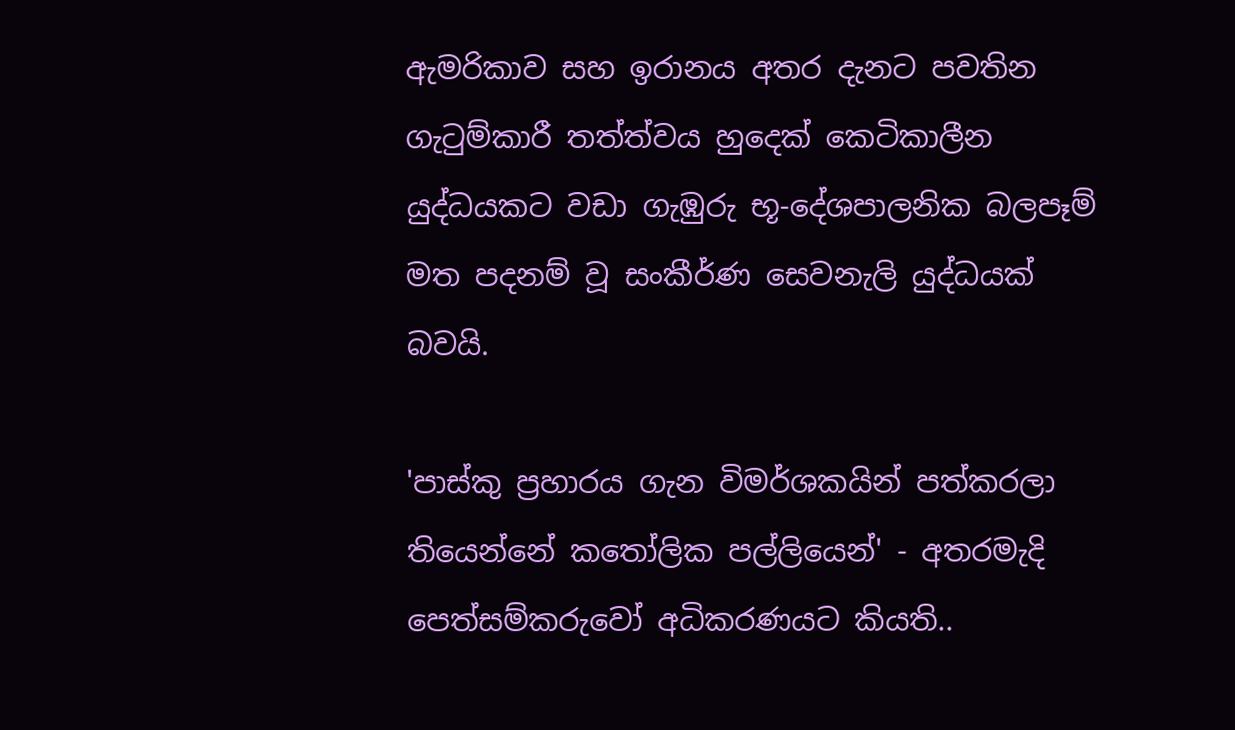ඇමරිකාව සහ ඉරානය අතර දැනට පවතින ගැටුම්කාරී තත්ත්වය හුදෙක් කෙටිකාලීන යුද්ධයකට වඩා ගැඹුරු භූ-දේශපාලනික බලපෑම් මත පදනම් වූ සංකීර්ණ සෙවනැලි යුද්ධයක් බවයි.

'පාස්කු ප්‍රහාරය ගැන විමර්ශකයින් පත්කරලා තියෙන්නේ කතෝලික පල්ලියෙන්' - අතරමැදි පෙත්සම්කරුවෝ අධිකරණයට කියති..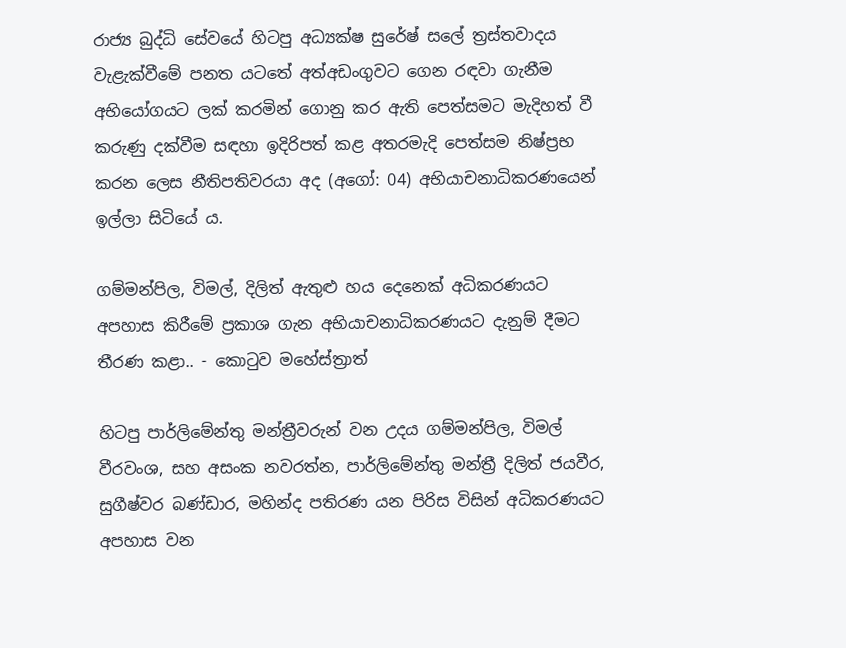රාජ්‍ය බුද්ධි සේවයේ හිටපු අධ්‍යක්ෂ සුරේෂ් සලේ ත්‍රස්තවාදය වැළැක්වීමේ පනත යටතේ අත්අඩංගුවට ගෙන රඳවා ගැනීම අභියෝගයට ලක් කරමින් ගොනු කර ඇති පෙත්සමට මැදිහත් වී කරුණු දක්වීම සඳහා ඉදිරිපත් කළ අතරමැදි පෙත්සම නිෂ්ප්‍රභ කරන ලෙස නීතිපතිවරයා අද (අගෝ: 04) අභියාචනාධිකරණයෙන් ඉල්ලා සිටියේ ය.

ගම්මන්පිල, විමල්, දිලිත් ඇතුළු හය දෙනෙක් අධිකරණයට අපහාස කිරීමේ ප්‍රකාශ ගැන අභියාචනාධිකරණයට දැනුම් ‍දීමට තීරණ කළා.. - කොටුව මහේස්ත්‍රාත්

හිටපු පාර්ලිමේන්තු මන්ත්‍රීවරුන් වන උදය ගම්මන්පිල, විමල් වීරවංශ, සහ අසංක නවරත්න, පාර්ලිමේන්තු මන්ත්‍රී දිලිත් ජයවීර, සුගීෂ්වර බණ්ඩාර, මහින්ද පතිරණ යන පිරිස විසින් අධිකරණයට අපහාස වන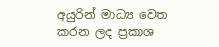අයුරින් මාධ්‍ය වෙත කරන ලද ප්‍රකාශ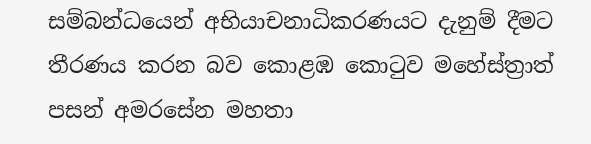සම්බන්ධයෙන් අභියාචනාධිකරණයට දැනුම් දීමට තීරණය කරන බව කොළඹ කොටුව මහේස්ත්‍රාත් පසන් අමරසේන මහතා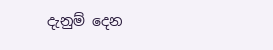දැනුම් දෙන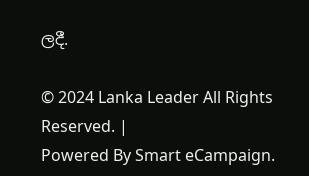ලදී.

© 2024 Lanka Leader All Rights Reserved. |
Powered By Smart eCampaign.